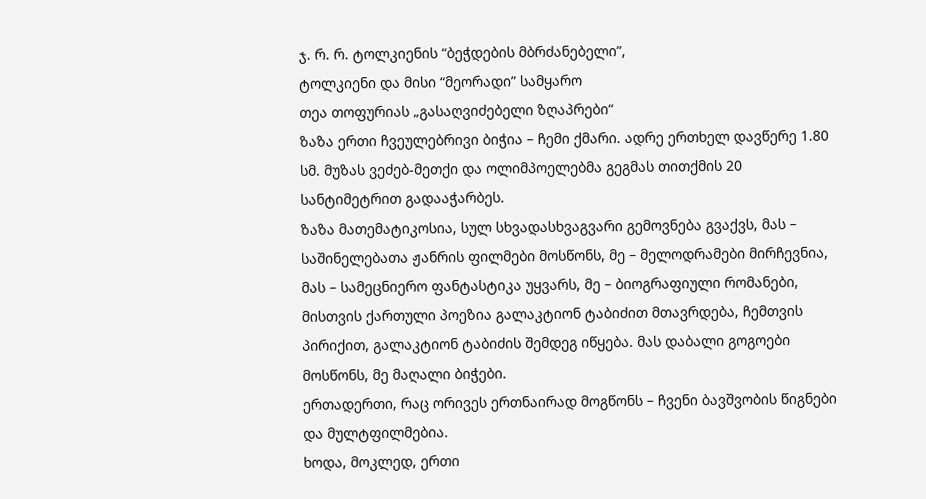ჯ. რ. რ. ტოლკიენის “ბეჭდების მბრძანებელი”,
ტოლკიენი და მისი “მეორადი” სამყარო
თეა თოფურიას „გასაღვიძებელი ზღაპრები“
ზაზა ერთი ჩვეულებრივი ბიჭია – ჩემი ქმარი. ადრე ერთხელ დავწერე 1.80 სმ. მუზას ვეძებ-მეთქი და ოლიმპოელებმა გეგმას თითქმის 20 სანტიმეტრით გადააჭარბეს.
ზაზა მათემატიკოსია, სულ სხვადასხვაგვარი გემოვნება გვაქვს, მას – საშინელებათა ჟანრის ფილმები მოსწონს, მე – მელოდრამები მირჩევნია, მას – სამეცნიერო ფანტასტიკა უყვარს, მე – ბიოგრაფიული რომანები, მისთვის ქართული პოეზია გალაკტიონ ტაბიძით მთავრდება, ჩემთვის პირიქით, გალაკტიონ ტაბიძის შემდეგ იწყება. მას დაბალი გოგოები მოსწონს, მე მაღალი ბიჭები.
ერთადერთი, რაც ორივეს ერთნაირად მოგწონს – ჩვენი ბავშვობის წიგნები და მულტფილმებია.
ხოდა, მოკლედ, ერთი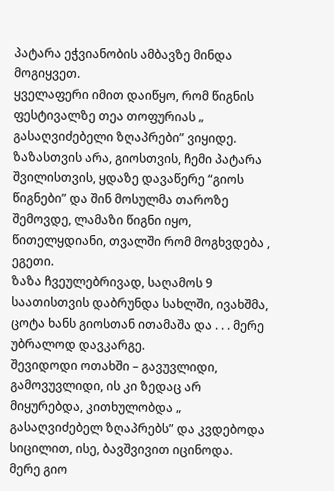პატარა ეჭვიანობის ამბავზე მინდა მოგიყვეთ.
ყველაფერი იმით დაიწყო, რომ წიგნის ფესტივალზე თეა თოფურიას „ გასაღვიძებელი ზღაპრები” ვიყიდე. ზაზასთვის არა, გიოსთვის, ჩემი პატარა შვილისთვის, ყდაზე დავაწერე “გიოს წიგნები” და შინ მოსულმა თაროზე შემოვდე, ლამაზი წიგნი იყო, წითელყდიანი, თვალში რომ მოგხვდება , ეგეთი.
ზაზა ჩვეულებრივად, საღამოს 9 საათისთვის დაბრუნდა სახლში, ივახშმა, ცოტა ხანს გიოსთან ითამაშა და . . . მერე უბრალოდ დავკარგე.
შევიდოდი ოთახში – გავუვლიდი, გამოვუვლიდი, ის კი ზედაც არ მიყურებდა, კითხულობდა „ გასაღვიძებელ ზღაპრებს” და კვდებოდა სიცილით, ისე, ბავშვივით იცინოდა.
მერე გიო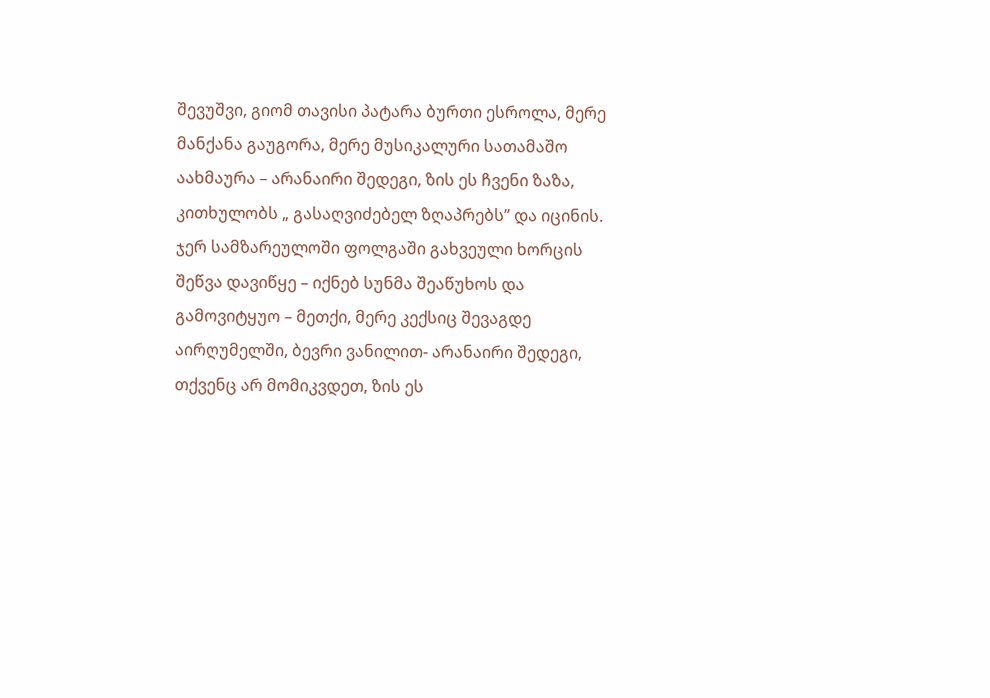შევუშვი, გიომ თავისი პატარა ბურთი ესროლა, მერე მანქანა გაუგორა, მერე მუსიკალური სათამაშო აახმაურა – არანაირი შედეგი, ზის ეს ჩვენი ზაზა, კითხულობს „ გასაღვიძებელ ზღაპრებს” და იცინის.
ჯერ სამზარეულოში ფოლგაში გახვეული ხორცის შეწვა დავიწყე – იქნებ სუნმა შეაწუხოს და გამოვიტყუო – მეთქი, მერე კექსიც შევაგდე აირღუმელში, ბევრი ვანილით- არანაირი შედეგი, თქვენც არ მომიკვდეთ, ზის ეს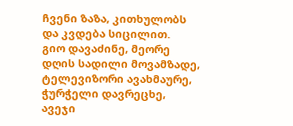ჩვენი ზაზა, კითხულობს და კვდება სიცილით.
გიო დავაძინე, მეორე დღის სადილი მოვამზადე, ტელევიზორი ავახმაურე, ჭურჭელი დავრეცხე, ავეჯი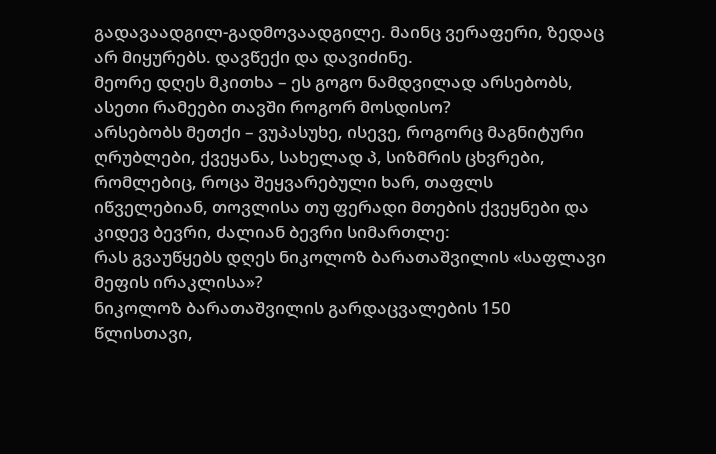გადავაადგილ-გადმოვაადგილე. მაინც ვერაფერი, ზედაც არ მიყურებს. დავწექი და დავიძინე.
მეორე დღეს მკითხა – ეს გოგო ნამდვილად არსებობს, ასეთი რამეები თავში როგორ მოსდისო?
არსებობს მეთქი – ვუპასუხე, ისევე, როგორც მაგნიტური ღრუბლები, ქვეყანა, სახელად პ, სიზმრის ცხვრები, რომლებიც, როცა შეყვარებული ხარ, თაფლს იწველებიან, თოვლისა თუ ფერადი მთების ქვეყნები და კიდევ ბევრი, ძალიან ბევრი სიმართლე:
რას გვაუწყებს დღეს ნიკოლოზ ბარათაშვილის «საფლავი მეფის ირაკლისა»?
ნიკოლოზ ბარათაშვილის გარდაცვალების 150 წლისთავი,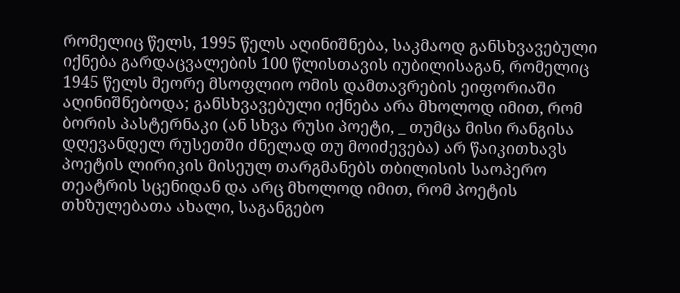რომელიც წელს, 1995 წელს აღინიშნება, საკმაოდ განსხვავებული იქნება გარდაცვალების 100 წლისთავის იუბილისაგან, რომელიც 1945 წელს მეორე მსოფლიო ომის დამთავრების ეიფორიაში აღინიშნებოდა; განსხვავებული იქნება არა მხოლოდ იმით, რომ ბორის პასტერნაკი (ან სხვა რუსი პოეტი, _ თუმცა მისი რანგისა დღევანდელ რუსეთში ძნელად თუ მოიძევება) არ წაიკითხავს პოეტის ლირიკის მისეულ თარგმანებს თბილისის საოპერო თეატრის სცენიდან და არც მხოლოდ იმით, რომ პოეტის თხზულებათა ახალი, საგანგებო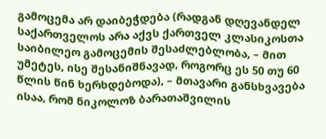გამოცემა არ დაიბეჭდება (რადგან დღევანდელ საქართველოს არა აქვს ქართველ კლასიკოსთა საიბილეო გამოცემის შესაძლებლობა, – მით უმეტეს, ისე შესანიშნავად, როგორც ეს 50 თუ 60 წლის წინ ხერხდებოდა), – მთავარი განსხვავება ისაა, რომ ნიკოლოზ ბარათაშვილის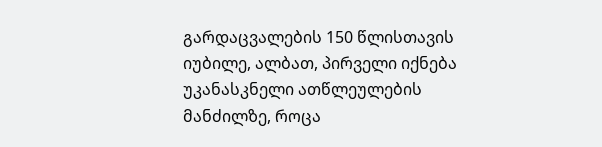გარდაცვალების 150 წლისთავის იუბილე, ალბათ, პირველი იქნება უკანასკნელი ათწლეულების მანძილზე, როცა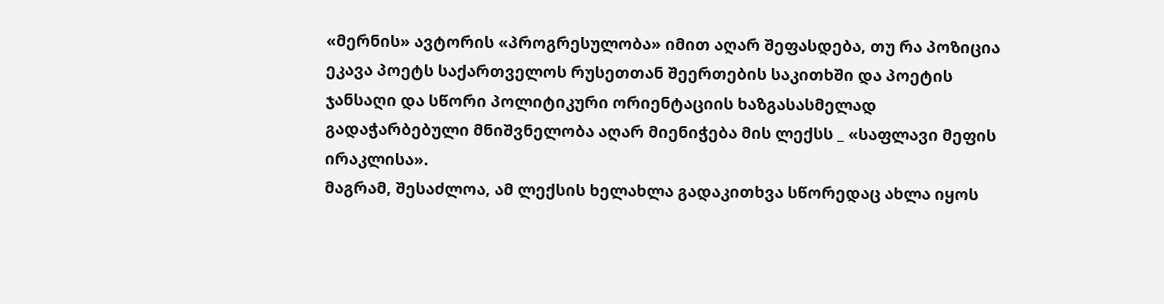«მერნის» ავტორის «პროგრესულობა» იმით აღარ შეფასდება, თუ რა პოზიცია ეკავა პოეტს საქართველოს რუსეთთან შეერთების საკითხში და პოეტის ჯანსაღი და სწორი პოლიტიკური ორიენტაციის ხაზგასასმელად გადაჭარბებული მნიშვნელობა აღარ მიენიჭება მის ლექსს _ «საფლავი მეფის ირაკლისა».
მაგრამ, შესაძლოა, ამ ლექსის ხელახლა გადაკითხვა სწორედაც ახლა იყოს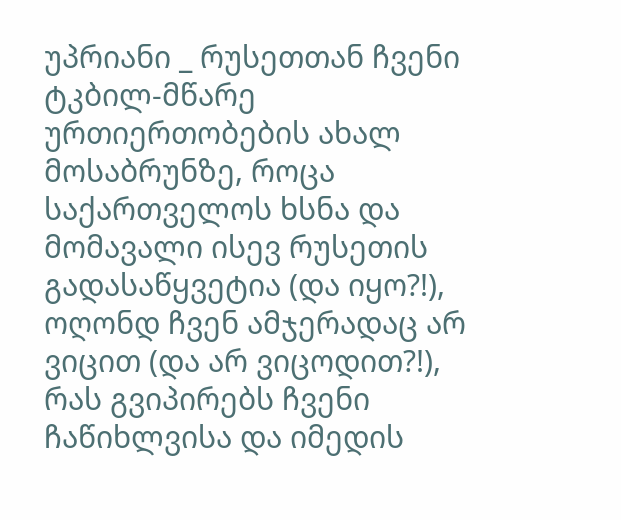უპრიანი _ რუსეთთან ჩვენი ტკბილ-მწარე ურთიერთობების ახალ მოსაბრუნზე, როცა საქართველოს ხსნა და მომავალი ისევ რუსეთის გადასაწყვეტია (და იყო?!), ოღონდ ჩვენ ამჯერადაც არ ვიცით (და არ ვიცოდით?!), რას გვიპირებს ჩვენი ჩაწიხლვისა და იმედის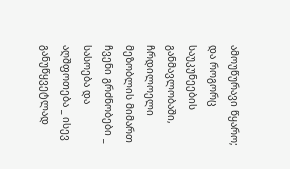ამოუწურავი წყარო; და როგორც საუკუნეების განმავლობაში, ჩრდილოელი მეზობლის მიმართ ჩვენი გრძნობები _ სასოება და აღშფოთება _ ისევ განუწყვეტლად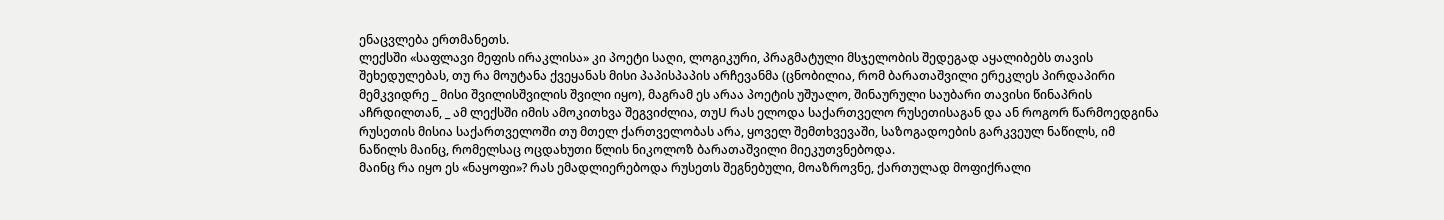ენაცვლება ერთმანეთს.
ლექსში «საფლავი მეფის ირაკლისა» კი პოეტი საღი, ლოგიკური, პრაგმატული მსჯელობის შედეგად აყალიბებს თავის შეხედულებას, თუ რა მოუტანა ქვეყანას მისი პაპისპაპის არჩევანმა (ცნობილია, რომ ბარათაშვილი ერეკლეს პირდაპირი მემკვიდრე _ მისი შვილისშვილის შვილი იყო), მაგრამ ეს არაა პოეტის უშუალო, შინაურული საუბარი თავისი წინაპრის აჩრდილთან, _ ამ ლექსში იმის ამოკითხვა შეგვიძლია, თუU რას ელოდა საქართველო რუსეთისაგან და ან როგორ წარმოედგინა რუსეთის მისია საქართველოში თუ მთელ ქართველობას არა, ყოველ შემთხვევაში, საზოგადოების გარკვეულ ნაწილს, იმ ნაწილს მაინც, რომელსაც ოცდახუთი წლის ნიკოლოზ ბარათაშვილი მიეკუთვნებოდა.
მაინც რა იყო ეს «ნაყოფი»? რას ემადლიერებოდა რუსეთს შეგნებული, მოაზროვნე, ქართულად მოფიქრალი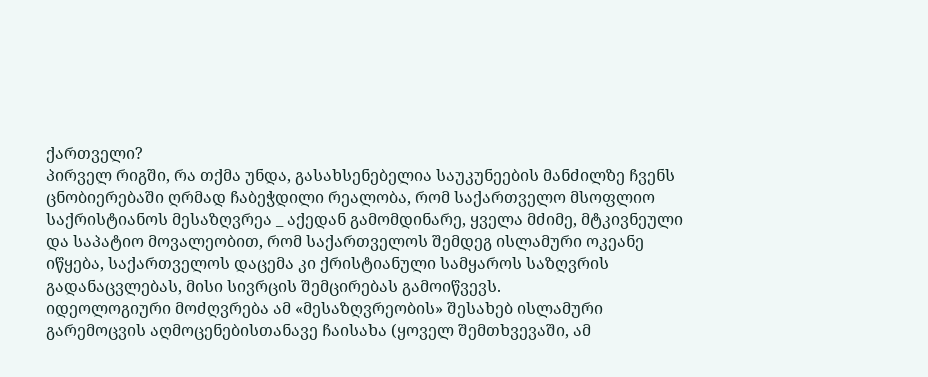ქართველი?
პირველ რიგში, რა თქმა უნდა, გასახსენებელია საუკუნეების მანძილზე ჩვენს ცნობიერებაში ღრმად ჩაბეჭდილი რეალობა, რომ საქართველო მსოფლიო საქრისტიანოს მესაზღვრეა _ აქედან გამომდინარე, ყველა მძიმე, მტკივნეული და საპატიო მოვალეობით, რომ საქართველოს შემდეგ ისლამური ოკეანე იწყება, საქართველოს დაცემა კი ქრისტიანული სამყაროს საზღვრის გადანაცვლებას, მისი სივრცის შემცირებას გამოიწვევს.
იდეოლოგიური მოძღვრება ამ «მესაზღვრეობის» შესახებ ისლამური გარემოცვის აღმოცენებისთანავე ჩაისახა (ყოველ შემთხვევაში, ამ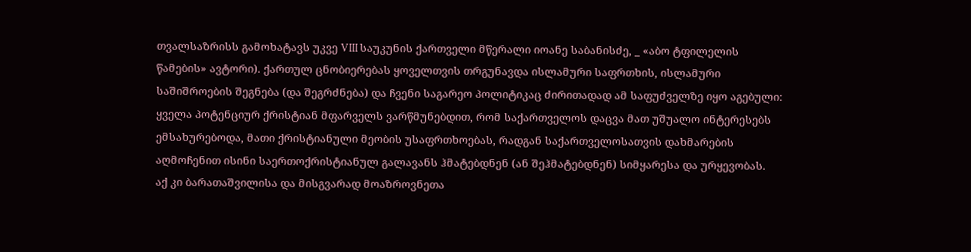თვალსაზრისს გამოხატავს უკვე VIII საუკუნის ქართველი მწერალი იოანე საბანისძე, _ «აბო ტფილელის წამების» ავტორი). ქართულ ცნობიერებას ყოველთვის თრგუნავდა ისლამური საფრთხის, ისლამური საშიშროების შეგნება (და შეგრძნება) და ჩვენი საგარეო პოლიტიკაც ძირითადად ამ საფუძველზე იყო აგებული: ყველა პოტენციურ ქრისტიან მფარველს ვარწმუნებდით, რომ საქართველოს დაცვა მათ უშუალო ინტერესებს ემსახურებოდა, მათი ქრისტიანული მეობის უსაფრთხოებას, რადგან საქართველოსათვის დახმარების აღმოჩენით ისინი საერთოქრისტიანულ გალავანს ჰმატებდნენ (ან შეჰმატებდნენ) სიმყარესა და ურყევობას.
აქ კი ბარათაშვილისა და მისგვარად მოაზროვნეთა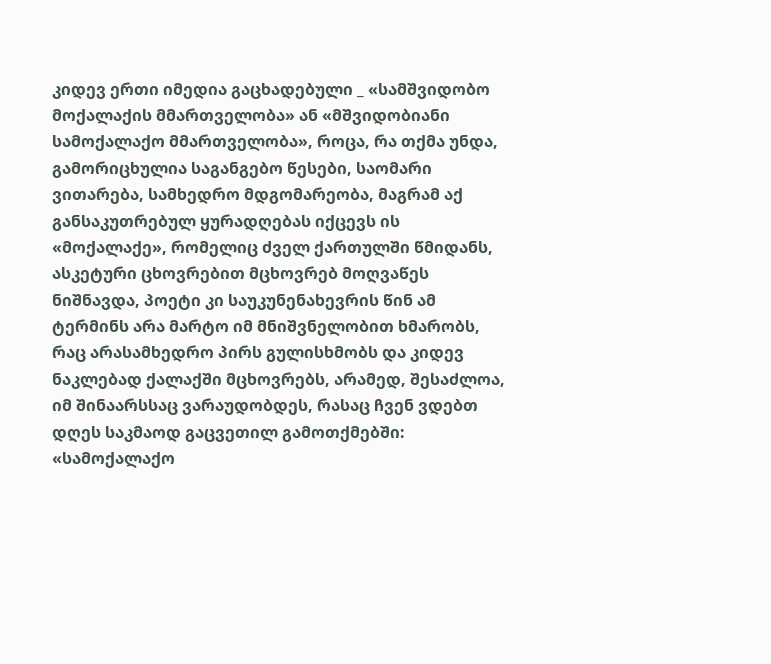კიდევ ერთი იმედია გაცხადებული _ «სამშვიდობო მოქალაქის მმართველობა» ან «მშვიდობიანი სამოქალაქო მმართველობა», როცა, რა თქმა უნდა, გამორიცხულია საგანგებო წესები, საომარი ვითარება, სამხედრო მდგომარეობა, მაგრამ აქ განსაკუთრებულ ყურადღებას იქცევს ის «მოქალაქე», რომელიც ძველ ქართულში წმიდანს, ასკეტური ცხოვრებით მცხოვრებ მოღვაწეს ნიშნავდა, პოეტი კი საუკუნენახევრის წინ ამ ტერმინს არა მარტო იმ მნიშვნელობით ხმარობს, რაც არასამხედრო პირს გულისხმობს და კიდევ ნაკლებად ქალაქში მცხოვრებს, არამედ, შესაძლოა, იმ შინაარსსაც ვარაუდობდეს, რასაც ჩვენ ვდებთ დღეს საკმაოდ გაცვეთილ გამოთქმებში: «სამოქალაქო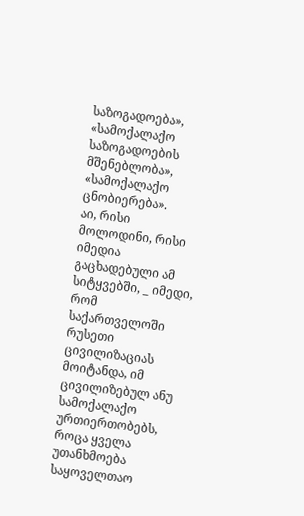საზოგადოება», «სამოქალაქო საზოგადოების მშენებლობა», «სამოქალაქო ცნობიერება».
აი, რისი მოლოდინი, რისი იმედია გაცხადებული ამ სიტყვებში, _ იმედი, რომ საქართველოში რუსეთი ცივილიზაციას მოიტანდა, იმ ცივილიზებულ ანუ სამოქალაქო ურთიერთობებს, როცა ყველა უთანხმოება საყოველთაო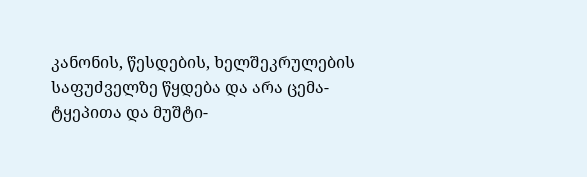კანონის, წესდების, ხელშეკრულების საფუძველზე წყდება და არა ცემა-ტყეპითა და მუშტი-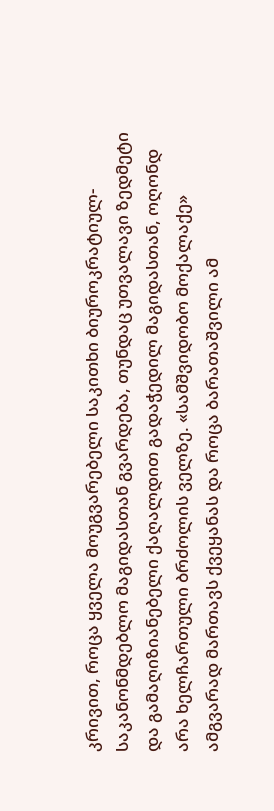კრივით, როცა ყველა მოუგვარებელი საკითხი ბიუროკრატიულ-საკანონმდებლო მაგიდასთან გვარდება, თუნდაც უთვალავი ზედმეტი და გამაღიზიანებელი ქაღალდით გადაჭედილ მაგიდასთან, ოღონდ არა ხელჩართული ბრძოლის ველზე. «სამშვიდობო მოქალაქე» ამგვარად მართავს ქვეყანას და როცა ბარათაშვილი ამ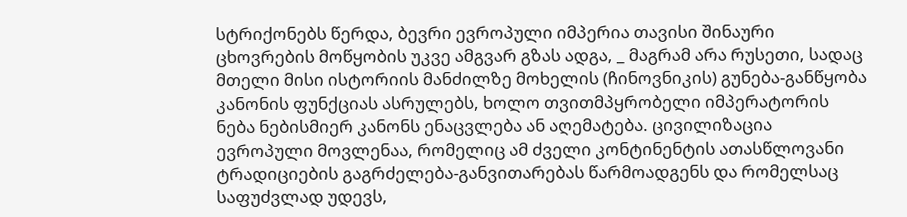სტრიქონებს წერდა, ბევრი ევროპული იმპერია თავისი შინაური ცხოვრების მოწყობის უკვე ამგვარ გზას ადგა, _ მაგრამ არა რუსეთი, სადაც მთელი მისი ისტორიის მანძილზე მოხელის (ჩინოვნიკის) გუნება-განწყობა კანონის ფუნქციას ასრულებს, ხოლო თვითმპყრობელი იმპერატორის ნება ნებისმიერ კანონს ენაცვლება ან აღემატება. ცივილიზაცია ევროპული მოვლენაა, რომელიც ამ ძველი კონტინენტის ათასწლოვანი ტრადიციების გაგრძელება-განვითარებას წარმოადგენს და რომელსაც საფუძვლად უდევს,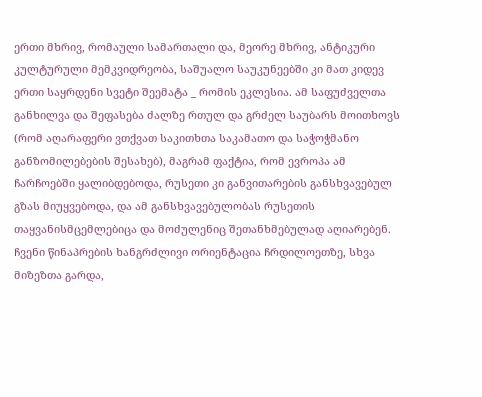ერთი მხრივ, რომაული სამართალი და, მეორე მხრივ, ანტიკური კულტურული მემკვიდრეობა, საშუალო საუკუნეებში კი მათ კიდევ ერთი საყრდენი სვეტი შეემატა _ რომის ეკლესია. ამ საფუძველთა განხილვა და შეფასება ძალზე რთულ და გრძელ საუბარს მოითხოვს (რომ აღარაფერი ვთქვათ საკითხთა საკამათო და საჭოჭმანო განზომილებების შესახებ), მაგრამ ფაქტია, რომ ევროპა ამ ჩარჩოებში ყალიბდებოდა, რუსეთი კი განვითარების განსხვავებულ გზას მიუყვებოდა, და ამ განსხვავებულობას რუსეთის თაყვანისმცემლებიცა და მოძულენიც შეთანხმებულად აღიარებენ.
ჩვენი წინაპრების ხანგრძლივი ორიენტაცია ჩრდილოეთზე, სხვა მიზეზთა გარდა,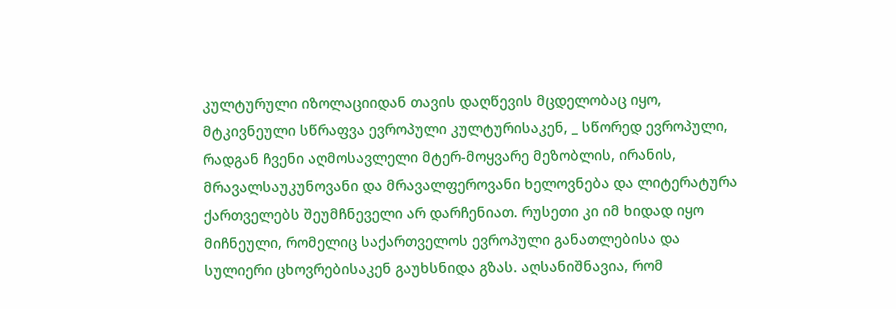კულტურული იზოლაციიდან თავის დაღწევის მცდელობაც იყო, მტკივნეული სწრაფვა ევროპული კულტურისაკენ, _ სწორედ ევროპული, რადგან ჩვენი აღმოსავლელი მტერ-მოყვარე მეზობლის, ირანის, მრავალსაუკუნოვანი და მრავალფეროვანი ხელოვნება და ლიტერატურა ქართველებს შეუმჩნეველი არ დარჩენიათ. რუსეთი კი იმ ხიდად იყო მიჩნეული, რომელიც საქართველოს ევროპული განათლებისა და სულიერი ცხოვრებისაკენ გაუხსნიდა გზას. აღსანიშნავია, რომ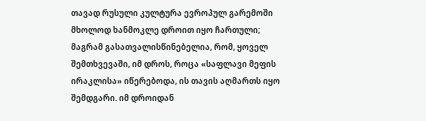თავად რუსული კულტურა ევროპულ გარემოში მხოლოდ ხანმოკლე დროით იყო ჩართული; მაგრამ გასათვალისწინებელია, რომ, ყოველ შემთხვევაში, იმ დროს, როცა «საფლავი მეფის ირაკლისა» იწერებოდა, ის თავის აღმართს იყო შემდგარი. იმ დროიდან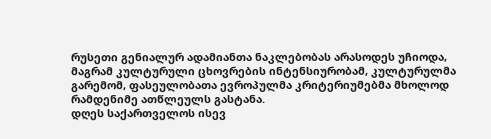რუსეთი გენიალურ ადამიანთა ნაკლებობას არასოდეს უჩიოდა, მაგრამ კულტურული ცხოვრების ინტენსიურობამ, კულტურულმა გარემომ, ფასეულობათა ევროპულმა კრიტერიუმებმა მხოლოდ რამდენიმე ათწლეულს გასტანა.
დღეს საქართველოს ისევ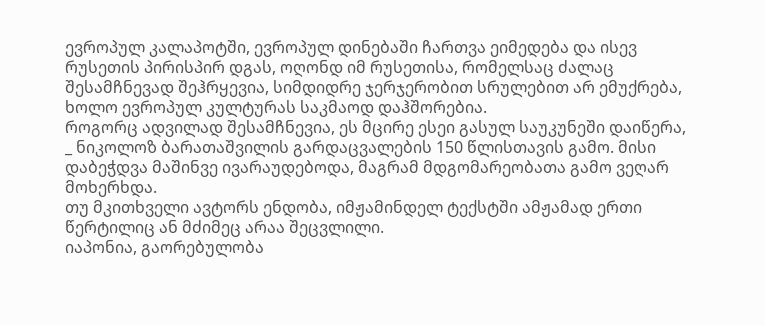ევროპულ კალაპოტში, ევროპულ დინებაში ჩართვა ეიმედება და ისევ რუსეთის პირისპირ დგას, ოღონდ იმ რუსეთისა, რომელსაც ძალაც შესამჩნევად შეჰრყევია, სიმდიდრე ჯერჯერობით სრულებით არ ემუქრება, ხოლო ევროპულ კულტურას საკმაოდ დაჰშორებია.
როგორც ადვილად შესამჩნევია, ეს მცირე ესეი გასულ საუკუნეში დაიწერა, _ ნიკოლოზ ბარათაშვილის გარდაცვალების 150 წლისთავის გამო. მისი დაბეჭდვა მაშინვე ივარაუდებოდა, მაგრამ მდგომარეობათა გამო ვეღარ მოხერხდა.
თუ მკითხველი ავტორს ენდობა, იმჟამინდელ ტექსტში ამჟამად ერთი წერტილიც ან მძიმეც არაა შეცვლილი.
იაპონია, გაორებულობა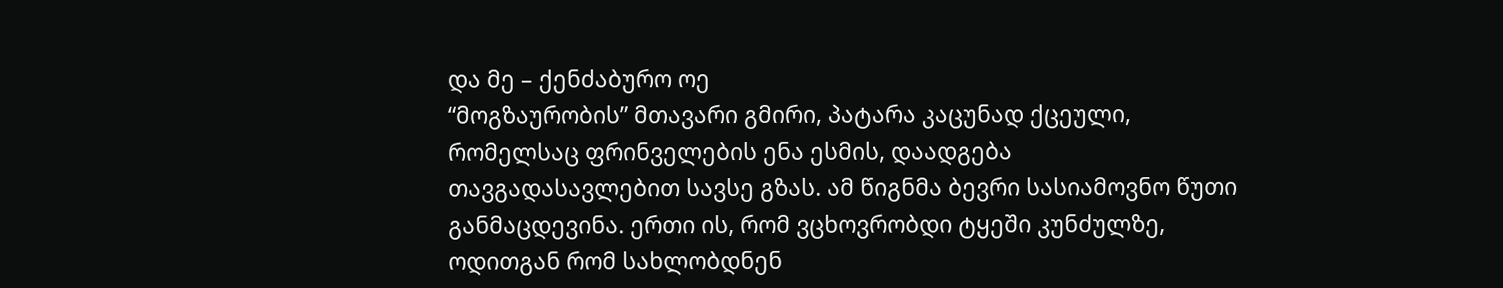და მე – ქენძაბურო ოე
“მოგზაურობის” მთავარი გმირი, პატარა კაცუნად ქცეული, რომელსაც ფრინველების ენა ესმის, დაადგება თავგადასავლებით სავსე გზას. ამ წიგნმა ბევრი სასიამოვნო წუთი განმაცდევინა. ერთი ის, რომ ვცხოვრობდი ტყეში კუნძულზე, ოდითგან რომ სახლობდნენ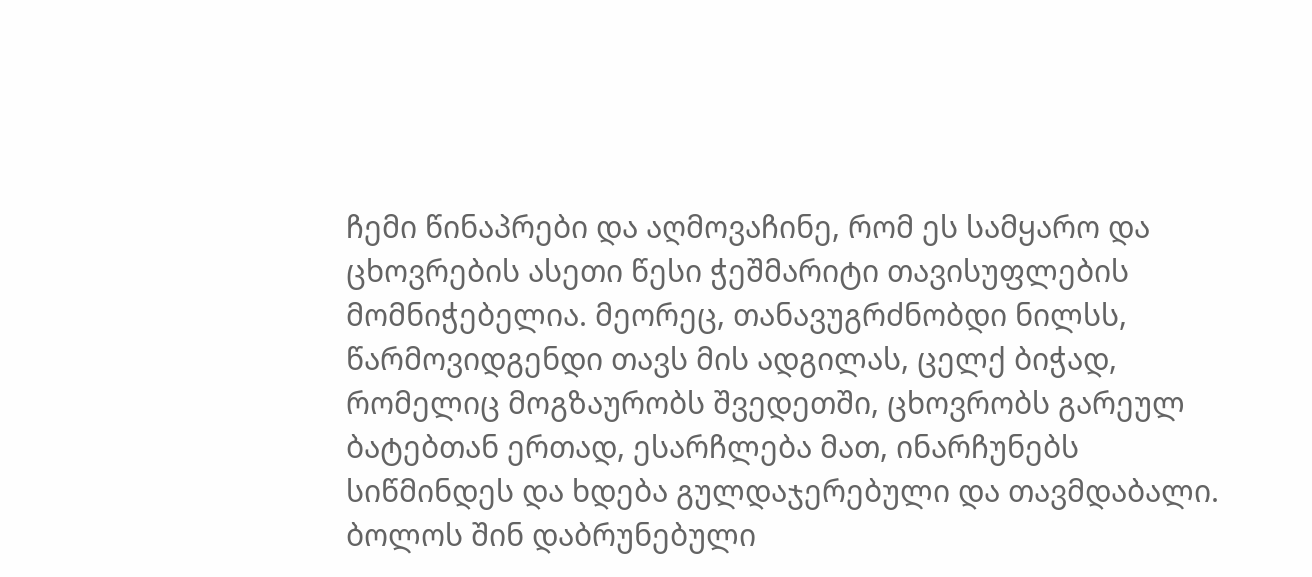ჩემი წინაპრები და აღმოვაჩინე, რომ ეს სამყარო და ცხოვრების ასეთი წესი ჭეშმარიტი თავისუფლების მომნიჭებელია. მეორეც, თანავუგრძნობდი ნილსს, წარმოვიდგენდი თავს მის ადგილას, ცელქ ბიჭად, რომელიც მოგზაურობს შვედეთში, ცხოვრობს გარეულ ბატებთან ერთად, ესარჩლება მათ, ინარჩუნებს სიწმინდეს და ხდება გულდაჯერებული და თავმდაბალი. ბოლოს შინ დაბრუნებული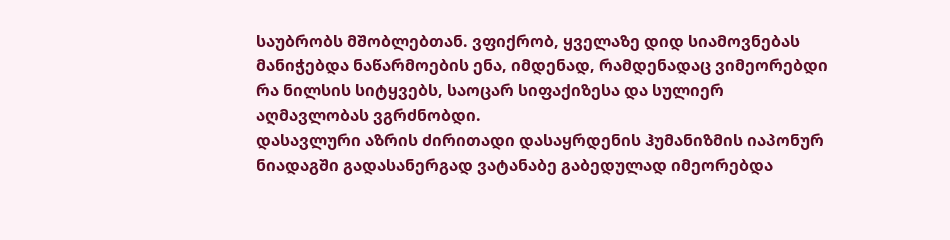საუბრობს მშობლებთან. ვფიქრობ, ყველაზე დიდ სიამოვნებას მანიჭებდა ნაწარმოების ენა, იმდენად, რამდენადაც ვიმეორებდი რა ნილსის სიტყვებს, საოცარ სიფაქიზესა და სულიერ აღმავლობას ვგრძნობდი.
დასავლური აზრის ძირითადი დასაყრდენის ჰუმანიზმის იაპონურ ნიადაგში გადასანერგად ვატანაბე გაბედულად იმეორებდა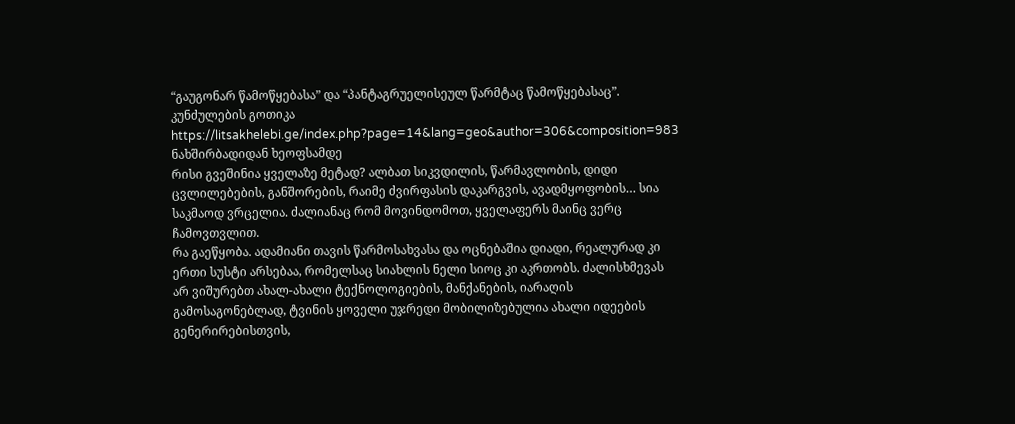“გაუგონარ წამოწყებასა” და “პანტაგრუელისეულ წარმტაც წამოწყებასაც”.
კუნძულების გოთიკა
https://litsakhelebi.ge/index.php?page=14&lang=geo&author=306&composition=983
ნახშირბადიდან ხეოფსამდე
რისი გვეშინია ყველაზე მეტად? ალბათ სიკვდილის, წარმავლობის, დიდი ცვლილებების, განშორების, რაიმე ძვირფასის დაკარგვის, ავადმყოფობის… სია საკმაოდ ვრცელია. ძალიანაც რომ მოვინდომოთ, ყველაფერს მაინც ვერც ჩამოვთვლით.
რა გაეწყობა. ადამიანი თავის წარმოსახვასა და ოცნებაშია დიადი, რეალურად კი ერთი სუსტი არსებაა, რომელსაც სიახლის ნელი სიოც კი აკრთობს. ძალისხმევას არ ვიშურებთ ახალ-ახალი ტექნოლოგიების, მანქანების, იარაღის გამოსაგონებლად, ტვინის ყოველი უჯრედი მობილიზებულია ახალი იდეების გენერირებისთვის,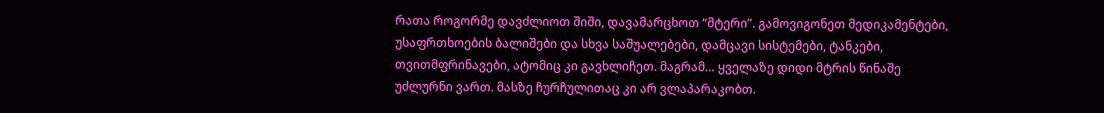რათა როგორმე დავძლიოთ შიში, დავამარცხოთ “მტერი”. გამოვიგონეთ მედიკამენტები, უსაფრთხოების ბალიშები და სხვა საშუალებები, დამცავი სისტემები, ტანკები, თვითმფრინავები, ატომიც კი გავხლიჩეთ. მაგრამ… ყველაზე დიდი მტრის წინაშე უძლურნი ვართ. მასზე ჩურჩულითაც კი არ ვლაპარაკობთ.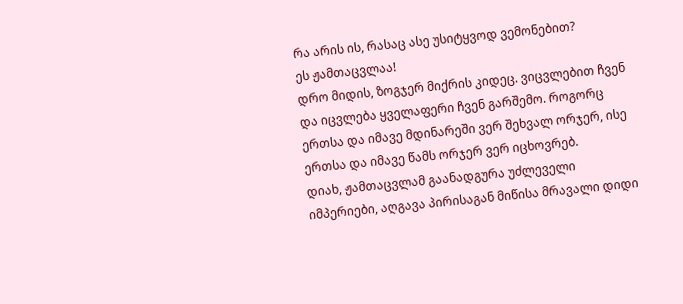რა არის ის, რასაც ასე უსიტყვოდ ვემონებით?
ეს ჟამთაცვლაა!
დრო მიდის, ზოგჯერ მიქრის კიდეც. ვიცვლებით ჩვენ და იცვლება ყველაფერი ჩვენ გარშემო. როგორც ერთსა და იმავე მდინარეში ვერ შეხვალ ორჯერ, ისე ერთსა და იმავე წამს ორჯერ ვერ იცხოვრებ.
დიახ, ჟამთაცვლამ გაანადგურა უძლეველი იმპერიები, აღგავა პირისაგან მიწისა მრავალი დიდი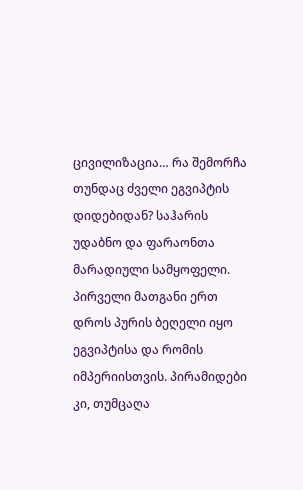ცივილიზაცია… რა შემორჩა თუნდაც ძველი ეგვიპტის დიდებიდან? საჰარის უდაბნო და ფარაონთა მარადიული სამყოფელი. პირველი მათგანი ერთ დროს პურის ბეღელი იყო ეგვიპტისა და რომის იმპერიისთვის. პირამიდები კი, თუმცაღა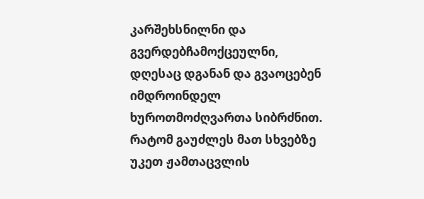კარშეხსნილნი და გვერდებჩამოქცეულნი, დღესაც დგანან და გვაოცებენ იმდროინდელ ხუროთმოძღვართა სიბრძნით.
რატომ გაუძლეს მათ სხვებზე უკეთ ჟამთაცვლის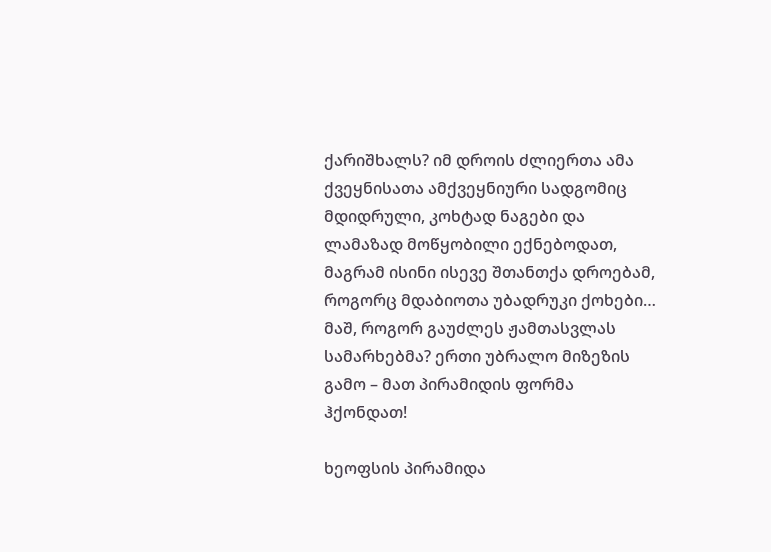ქარიშხალს? იმ დროის ძლიერთა ამა ქვეყნისათა ამქვეყნიური სადგომიც მდიდრული, კოხტად ნაგები და ლამაზად მოწყობილი ექნებოდათ, მაგრამ ისინი ისევე შთანთქა დროებამ, როგორც მდაბიოთა უბადრუკი ქოხები… მაშ, როგორ გაუძლეს ჟამთასვლას სამარხებმა? ერთი უბრალო მიზეზის გამო – მათ პირამიდის ფორმა ჰქონდათ!

ხეოფსის პირამიდა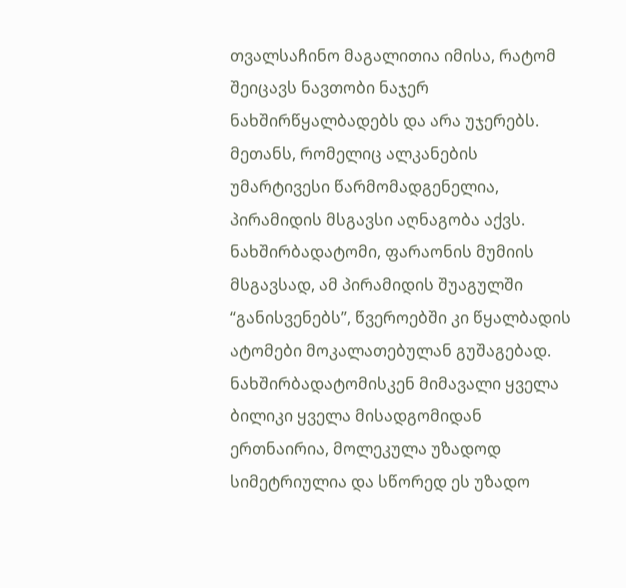თვალსაჩინო მაგალითია იმისა, რატომ შეიცავს ნავთობი ნაჯერ ნახშირწყალბადებს და არა უჯერებს. მეთანს, რომელიც ალკანების უმარტივესი წარმომადგენელია, პირამიდის მსგავსი აღნაგობა აქვს. ნახშირბადატომი, ფარაონის მუმიის მსგავსად, ამ პირამიდის შუაგულში “განისვენებს”, წვეროებში კი წყალბადის ატომები მოკალათებულან გუშაგებად. ნახშირბადატომისკენ მიმავალი ყველა ბილიკი ყველა მისადგომიდან ერთნაირია, მოლეკულა უზადოდ სიმეტრიულია და სწორედ ეს უზადო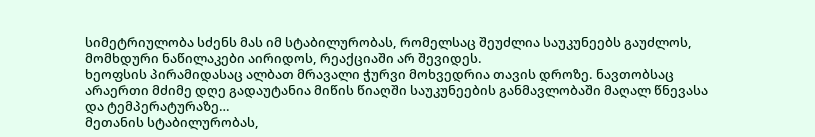სიმეტრიულობა სძენს მას იმ სტაბილურობას, რომელსაც შეუძლია საუკუნეებს გაუძლოს, მომხდური ნაწილაკები აირიდოს, რეაქციაში არ შევიდეს.
ხეოფსის პირამიდასაც ალბათ მრავალი ჭურვი მოხვედრია თავის დროზე. ნავთობსაც არაერთი მძიმე დღე გადაუტანია მიწის წიაღში საუკუნეების განმავლობაში მაღალ წნევასა და ტემპერატურაზე…
მეთანის სტაბილურობას,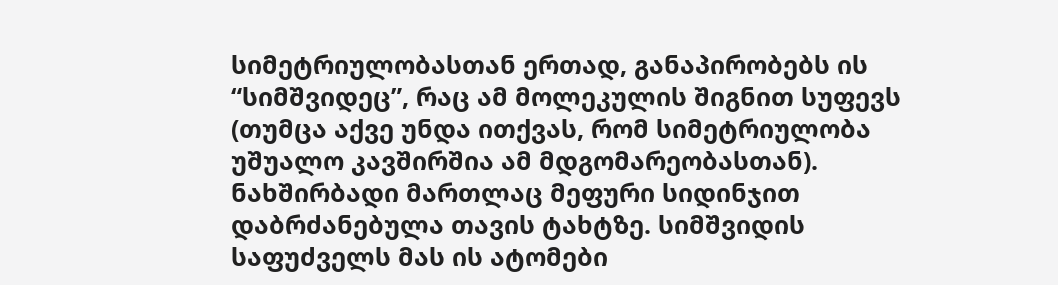სიმეტრიულობასთან ერთად, განაპირობებს ის “სიმშვიდეც”, რაც ამ მოლეკულის შიგნით სუფევს (თუმცა აქვე უნდა ითქვას, რომ სიმეტრიულობა უშუალო კავშირშია ამ მდგომარეობასთან). ნახშირბადი მართლაც მეფური სიდინჯით დაბრძანებულა თავის ტახტზე. სიმშვიდის საფუძველს მას ის ატომები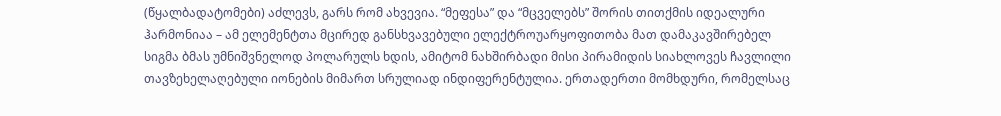(წყალბადატომები) აძლევს, გარს რომ ახვევია. “მეფესა” და “მცველებს” შორის თითქმის იდეალური ჰარმონიაა – ამ ელემენტთა მცირედ განსხვავებული ელექტროუარყოფითობა მათ დამაკავშირებელ სიგმა ბმას უმნიშვნელოდ პოლარულს ხდის, ამიტომ ნახშირბადი მისი პირამიდის სიახლოვეს ჩავლილი თავზეხელაღებული იონების მიმართ სრულიად ინდიფერენტულია. ერთადერთი მომხდური, რომელსაც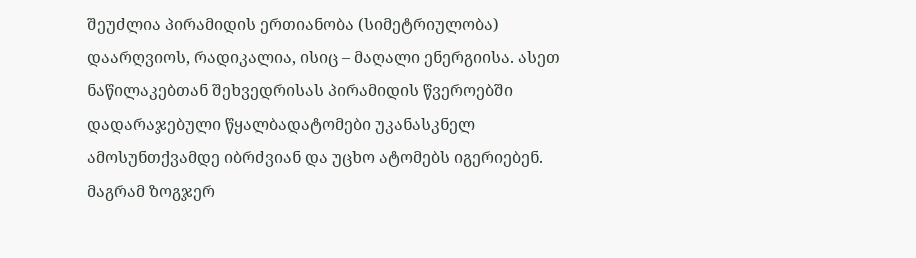შეუძლია პირამიდის ერთიანობა (სიმეტრიულობა) დაარღვიოს, რადიკალია, ისიც – მაღალი ენერგიისა. ასეთ ნაწილაკებთან შეხვედრისას პირამიდის წვეროებში დადარაჯებული წყალბადატომები უკანასკნელ ამოსუნთქვამდე იბრძვიან და უცხო ატომებს იგერიებენ. მაგრამ ზოგჯერ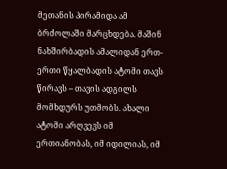მეთანის პირამიდა ამ ბრძოლაში მარცხდება. მაშინ ნახშირბადის ამალიდან ერთ-ერთი წყალბადის ატომი თავს წირავს – თავის ადგილს მომხდურს უთმობს. ახალი ატომი არღვევს იმ ერთიანობას, იმ იდილიას, იმ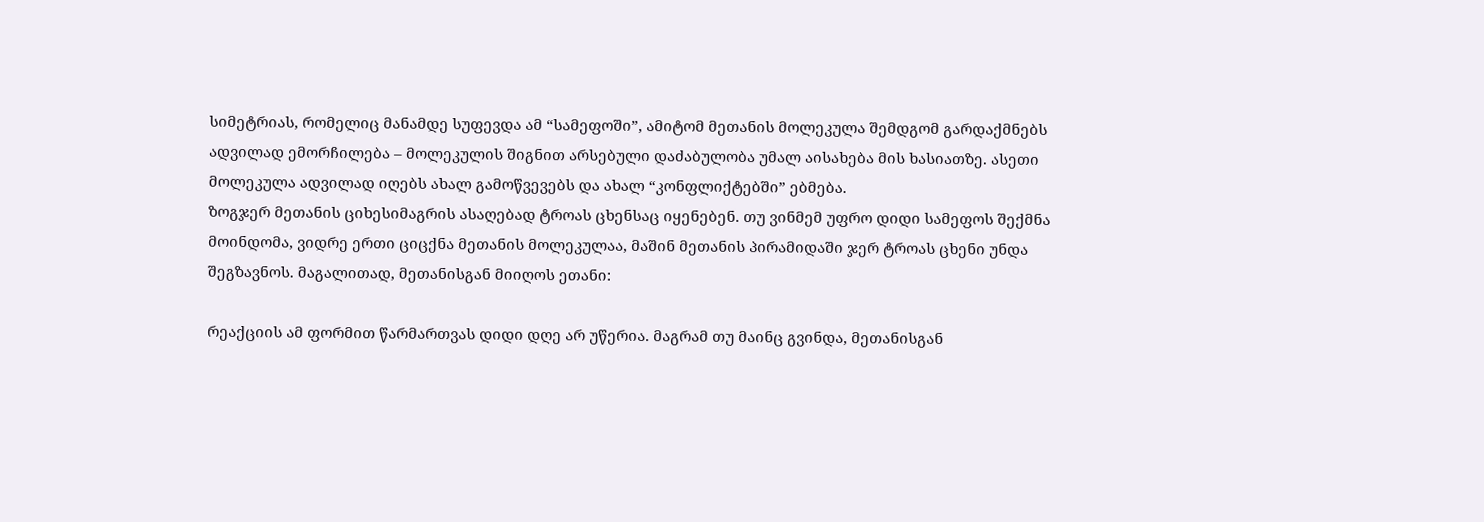სიმეტრიას, რომელიც მანამდე სუფევდა ამ “სამეფოში”, ამიტომ მეთანის მოლეკულა შემდგომ გარდაქმნებს ადვილად ემორჩილება – მოლეკულის შიგნით არსებული დაძაბულობა უმალ აისახება მის ხასიათზე. ასეთი მოლეკულა ადვილად იღებს ახალ გამოწვევებს და ახალ “კონფლიქტებში” ებმება.
ზოგჯერ მეთანის ციხესიმაგრის ასაღებად ტროას ცხენსაც იყენებენ. თუ ვინმემ უფრო დიდი სამეფოს შექმნა მოინდომა, ვიდრე ერთი ციცქნა მეთანის მოლეკულაა, მაშინ მეთანის პირამიდაში ჯერ ტროას ცხენი უნდა შეგზავნოს. მაგალითად, მეთანისგან მიიღოს ეთანი:

რეაქციის ამ ფორმით წარმართვას დიდი დღე არ უწერია. მაგრამ თუ მაინც გვინდა, მეთანისგან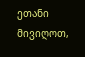ეთანი მივიღოთ,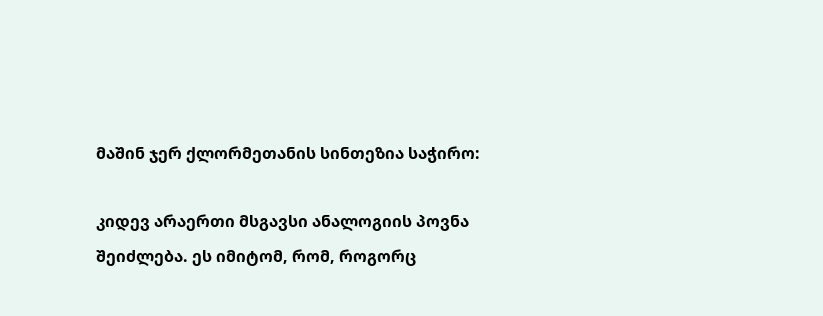მაშინ ჯერ ქლორმეთანის სინთეზია საჭირო:

კიდევ არაერთი მსგავსი ანალოგიის პოვნა შეიძლება. ეს იმიტომ, რომ, როგორც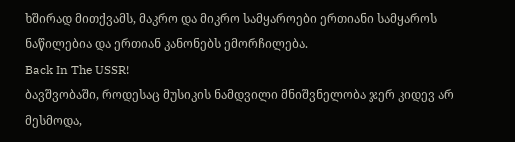ხშირად მითქვამს, მაკრო და მიკრო სამყაროები ერთიანი სამყაროს ნაწილებია და ერთიან კანონებს ემორჩილება.
Back In The USSR!
ბავშვობაში, როდესაც მუსიკის ნამდვილი მნიშვნელობა ჯერ კიდევ არ მესმოდა,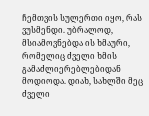ჩემთვის სულერთი იყო, რას ვუსმენდი. უბრალოდ, მსიამოვნებდა ის ხმაური, რომელიც ძველი ხმის გამაძლიერებლებიდან მოდიოდა. დიახ, სახლში მეც ძველი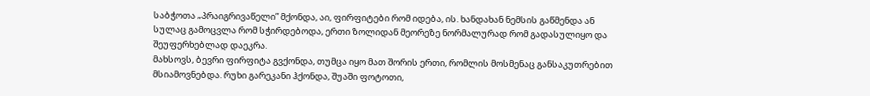საბჭოთა „პრაიგრივაწელი” მქონდა, აი, ფირფიტები რომ იდება, ის. ხანდახან ნემსის გაწმენდა ან სულაც გამოცვლა რომ სჭირდებოდა, ერთი ზოლიდან მეორეზე ნორმალურად რომ გადასულიყო და შეუფერხებლად დაეკრა.
მახსოვს, ბევრი ფირფიტა გვქონდა, თუმცა იყო მათ შორის ერთი, რომლის მოსმენაც განსაკუთრებით მსიამოვნებდა. რუხი გარეკანი ჰქონდა, შუაში ფოტოთი,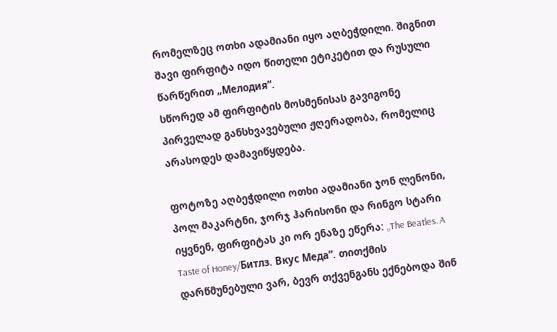რომელზეც ოთხი ადამიანი იყო აღბეჭდილი. შიგნით შავი ფირფიტა იდო წითელი ეტიკეტით და რუსული წარწერით „Мелодия”.
სწორედ ამ ფირფიტის მოსმენისას გავიგონე პირველად განსხვავებული ჟღერადობა, რომელიც არასოდეს დამავიწყდება.

ფოტოზე აღბეჭდილი ოთხი ადამიანი ჯონ ლენონი, პოლ მაკარტნი, ჯორჯ ჰარისონი და რინგო სტარი იყვნენ, ფირფიტას კი ორ ენაზე ეწერა: „The Beatles. A Taste of Honey/Битлз. Вкус Меда”. თითქმის დარწმუნებული ვარ, ბევრ თქვენგანს ექნებოდა შინ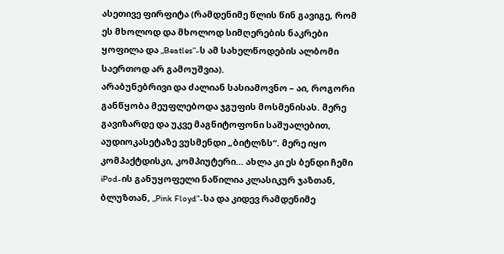ასეთივე ფირფიტა (რამდენიმე წლის წინ გავიგე, რომ ეს მხოლოდ და მხოლოდ სიმღერების ნაკრები ყოფილა და „Beatles”-ს ამ სახელწოდების ალბომი საერთოდ არ გამოუშვია).
არაბუნებრივი და ძალიან სასიამოვნო – აი, როგორი განწყობა მეუფლებოდა ჯგუფის მოსმენისას. მერე გავიზარდე და უკვე მაგნიტოფონი საშუალებით, აუდიოკასეტაზე ვუსმენდი „ბიტლზს”. მერე იყო კომპაქტდისკი, კომპიუტერი… ახლა კი ეს ბენდი ჩემი iPod-ის განუყოფელი ნაწილია კლასიკურ ჯაზთან, ბლუზთან, „Pink Floyd”-სა და კიდევ რამდენიმე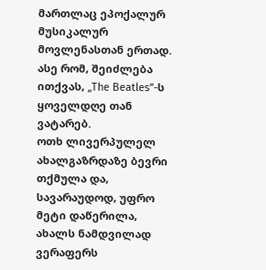მართლაც ეპოქალურ მუსიკალურ მოვლენასთან ერთად. ასე რომ, შეიძლება ითქვას, „The Beatles”-ს ყოველდღე თან ვატარებ.
ოთხ ლივერპულელ ახალგაზრდაზე ბევრი თქმულა და, სავარაუდოდ, უფრო მეტი დაწერილა, ახალს ნამდვილად ვერაფერს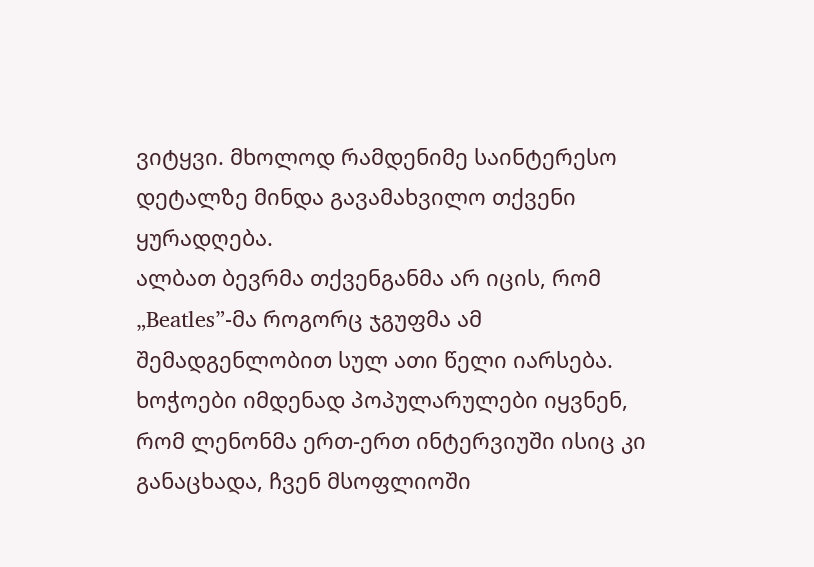ვიტყვი. მხოლოდ რამდენიმე საინტერესო დეტალზე მინდა გავამახვილო თქვენი ყურადღება.
ალბათ ბევრმა თქვენგანმა არ იცის, რომ „Beatles”-მა როგორც ჯგუფმა ამ შემადგენლობით სულ ათი წელი იარსება. ხოჭოები იმდენად პოპულარულები იყვნენ, რომ ლენონმა ერთ-ერთ ინტერვიუში ისიც კი განაცხადა, ჩვენ მსოფლიოში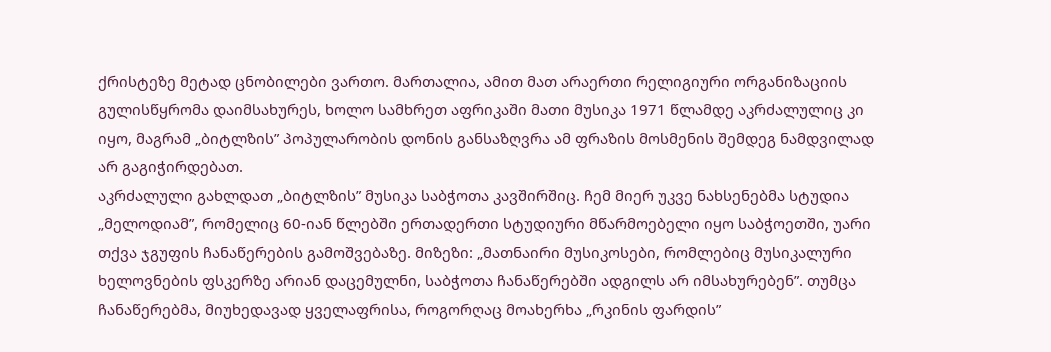ქრისტეზე მეტად ცნობილები ვართო. მართალია, ამით მათ არაერთი რელიგიური ორგანიზაციის გულისწყრომა დაიმსახურეს, ხოლო სამხრეთ აფრიკაში მათი მუსიკა 1971 წლამდე აკრძალულიც კი იყო, მაგრამ „ბიტლზის” პოპულარობის დონის განსაზღვრა ამ ფრაზის მოსმენის შემდეგ ნამდვილად არ გაგიჭირდებათ.
აკრძალული გახლდათ „ბიტლზის” მუსიკა საბჭოთა კავშირშიც. ჩემ მიერ უკვე ნახსენებმა სტუდია „მელოდიამ”, რომელიც 60-იან წლებში ერთადერთი სტუდიური მწარმოებელი იყო საბჭოეთში, უარი თქვა ჯგუფის ჩანაწერების გამოშვებაზე. მიზეზი: „მათნაირი მუსიკოსები, რომლებიც მუსიკალური ხელოვნების ფსკერზე არიან დაცემულნი, საბჭოთა ჩანაწერებში ადგილს არ იმსახურებენ”. თუმცა ჩანაწერებმა, მიუხედავად ყველაფრისა, როგორღაც მოახერხა „რკინის ფარდის”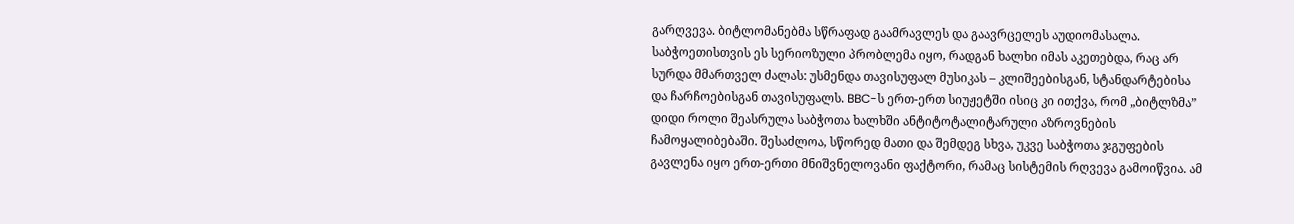გარღვევა. ბიტლომანებმა სწრაფად გაამრავლეს და გაავრცელეს აუდიომასალა. საბჭოეთისთვის ეს სერიოზული პრობლემა იყო, რადგან ხალხი იმას აკეთებდა, რაც არ სურდა მმართველ ძალას: უსმენდა თავისუფალ მუსიკას – კლიშეებისგან, სტანდარტებისა და ჩარჩოებისგან თავისუფალს. BBC-ს ერთ-ერთ სიუჟეტში ისიც კი ითქვა, რომ „ბიტლზმა” დიდი როლი შეასრულა საბჭოთა ხალხში ანტიტოტალიტარული აზროვნების ჩამოყალიბებაში. შესაძლოა, სწორედ მათი და შემდეგ სხვა, უკვე საბჭოთა ჯგუფების გავლენა იყო ერთ-ერთი მნიშვნელოვანი ფაქტორი, რამაც სისტემის რღვევა გამოიწვია. ამ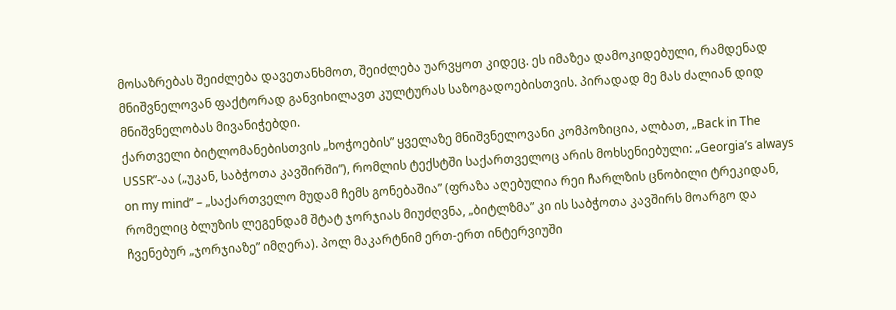მოსაზრებას შეიძლება დავეთანხმოთ, შეიძლება უარვყოთ კიდეც. ეს იმაზეა დამოკიდებული, რამდენად მნიშვნელოვან ფაქტორად განვიხილავთ კულტურას საზოგადოებისთვის. პირადად მე მას ძალიან დიდ მნიშვნელობას მივანიჭებდი.
ქართველი ბიტლომანებისთვის „ხოჭოების” ყველაზე მნიშვნელოვანი კომპოზიცია, ალბათ, „Back in The USSR”-აა („უკან, საბჭოთა კავშირში”), რომლის ტექსტში საქართველოც არის მოხსენიებული: „Georgia’s always on my mind” – „საქართველო მუდამ ჩემს გონებაშია” (ფრაზა აღებულია რეი ჩარლზის ცნობილი ტრეკიდან, რომელიც ბლუზის ლეგენდამ შტატ ჯორჯიას მიუძღვნა, „ბიტლზმა” კი ის საბჭოთა კავშირს მოარგო და ჩვენებურ „ჯორჯიაზე” იმღერა). პოლ მაკარტნიმ ერთ-ერთ ინტერვიუში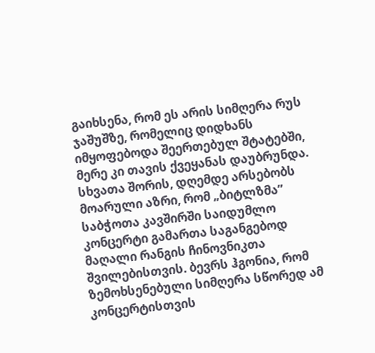გაიხსენა, რომ ეს არის სიმღერა რუს ჯაშუშზე, რომელიც დიდხანს იმყოფებოდა შეერთებულ შტატებში, მერე კი თავის ქვეყანას დაუბრუნდა.
სხვათა შორის, დღემდე არსებობს მოარული აზრი, რომ „ბიტლზმა” საბჭოთა კავშირში საიდუმლო კონცერტი გამართა საგანგებოდ მაღალი რანგის ჩინოვნიკთა შვილებისთვის. ბევრს ჰგონია, რომ ზემოხსენებული სიმღერა სწორედ ამ კონცერტისთვის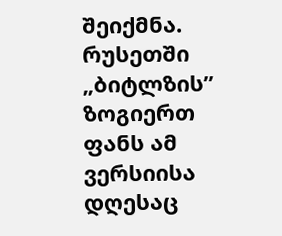შეიქმნა. რუსეთში „ბიტლზის” ზოგიერთ ფანს ამ ვერსიისა დღესაც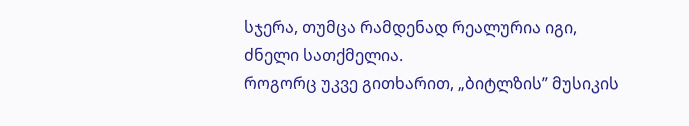სჯერა, თუმცა რამდენად რეალურია იგი, ძნელი სათქმელია.
როგორც უკვე გითხარით, „ბიტლზის” მუსიკის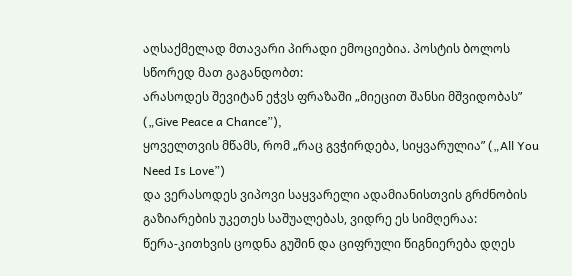აღსაქმელად მთავარი პირადი ემოციებია. პოსტის ბოლოს სწორედ მათ გაგანდობთ:
არასოდეს შევიტან ეჭვს ფრაზაში „მიეცით შანსი მშვიდობას” („Give Peace a Chance”),
ყოველთვის მწამს, რომ „რაც გვჭირდება, სიყვარულია” („All You Need Is Love”)
და ვერასოდეს ვიპოვი საყვარელი ადამიანისთვის გრძნობის გაზიარების უკეთეს საშუალებას, ვიდრე ეს სიმღერაა:
წერა-კითხვის ცოდნა გუშინ და ციფრული წიგნიერება დღეს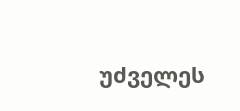უძველეს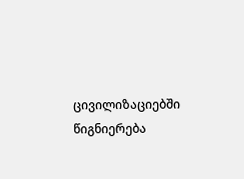ცივილიზაციებში წიგნიერება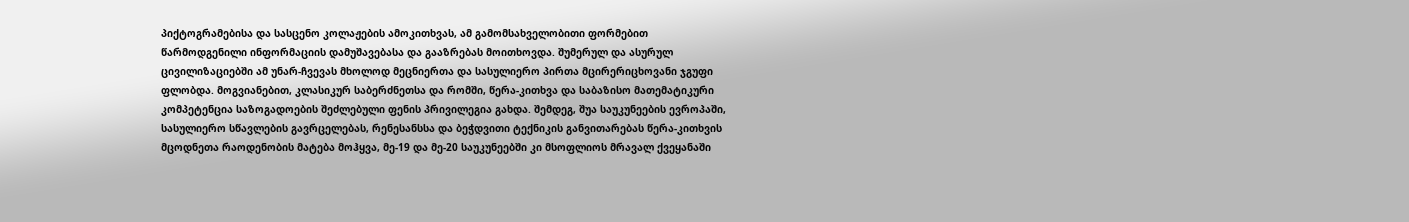პიქტოგრამებისა და სასცენო კოლაჟების ამოკითხვას, ამ გამომსახველობითი ფორმებით წარმოდგენილი ინფორმაციის დამუშავებასა და გააზრებას მოითხოვდა. შუმერულ და ასურულ ცივილიზაციებში ამ უნარ-ჩვევას მხოლოდ მეცნიერთა და სასულიერო პირთა მცირერიცხოვანი ჯგუფი ფლობდა. მოგვიანებით, კლასიკურ საბერძნეთსა და რომში, წერა-კითხვა და საბაზისო მათემატიკური კომპეტენცია საზოგადოების შეძლებული ფენის პრივილეგია გახდა. შემდეგ, შუა საუკუნეების ევროპაში, სასულიერო სწავლების გავრცელებას, რენესანსსა და ბეჭდვითი ტექნიკის განვითარებას წერა-კითხვის მცოდნეთა რაოდენობის მატება მოჰყვა, მე-19 და მე-20 საუკუნეებში კი მსოფლიოს მრავალ ქვეყანაში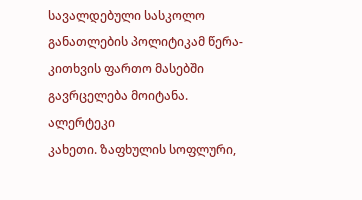სავალდებული სასკოლო განათლების პოლიტიკამ წერა-კითხვის ფართო მასებში გავრცელება მოიტანა.
ალერტეკი
კახეთი. ზაფხულის სოფლური,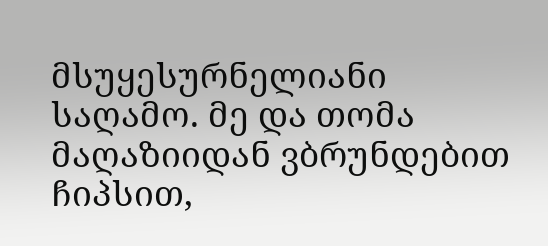მსუყესურნელიანი საღამო. მე და თომა მაღაზიიდან ვბრუნდებით ჩიპსით,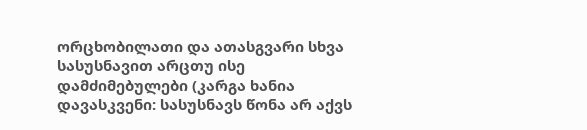ორცხობილათი და ათასგვარი სხვა სასუსნავით არცთუ ისე დამძიმებულები (კარგა ხანია დავასკვენი: სასუსნავს წონა არ აქვს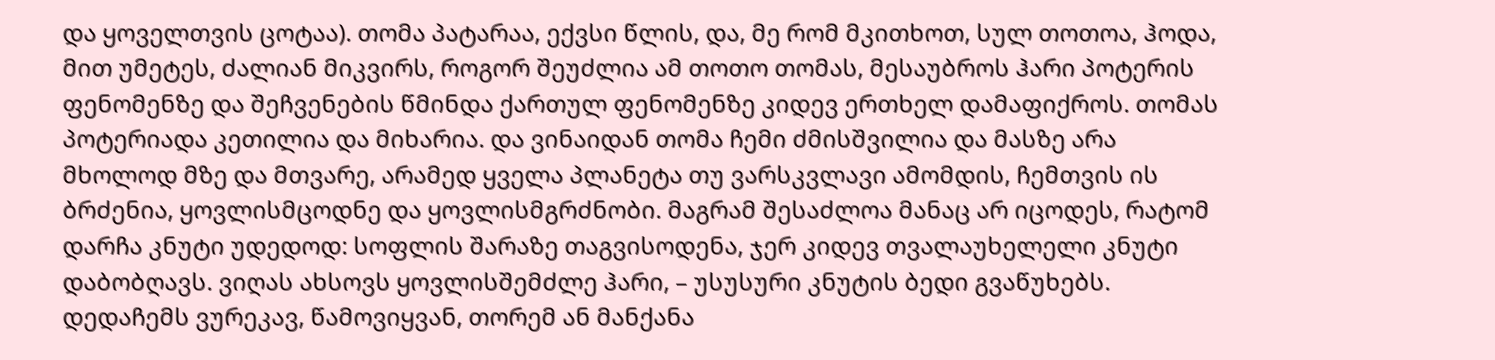და ყოველთვის ცოტაა). თომა პატარაა, ექვსი წლის, და, მე რომ მკითხოთ, სულ თოთოა, ჰოდა, მით უმეტეს, ძალიან მიკვირს, როგორ შეუძლია ამ თოთო თომას, მესაუბროს ჰარი პოტერის ფენომენზე და შეჩვენების წმინდა ქართულ ფენომენზე კიდევ ერთხელ დამაფიქროს. თომას პოტერიადა კეთილია და მიხარია. და ვინაიდან თომა ჩემი ძმისშვილია და მასზე არა მხოლოდ მზე და მთვარე, არამედ ყველა პლანეტა თუ ვარსკვლავი ამომდის, ჩემთვის ის ბრძენია, ყოვლისმცოდნე და ყოვლისმგრძნობი. მაგრამ შესაძლოა მანაც არ იცოდეს, რატომ დარჩა კნუტი უდედოდ: სოფლის შარაზე თაგვისოდენა, ჯერ კიდევ თვალაუხელელი კნუტი დაბობღავს. ვიღას ახსოვს ყოვლისშემძლე ჰარი, – უსუსური კნუტის ბედი გვაწუხებს. დედაჩემს ვურეკავ, წამოვიყვან, თორემ ან მანქანა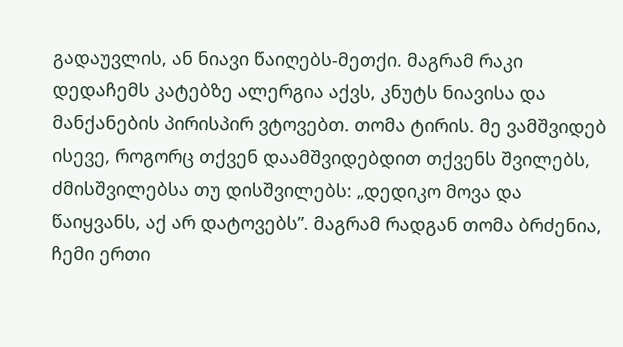გადაუვლის, ან ნიავი წაიღებს-მეთქი. მაგრამ რაკი დედაჩემს კატებზე ალერგია აქვს, კნუტს ნიავისა და მანქანების პირისპირ ვტოვებთ. თომა ტირის. მე ვამშვიდებ ისევე, როგორც თქვენ დაამშვიდებდით თქვენს შვილებს, ძმისშვილებსა თუ დისშვილებს: „დედიკო მოვა და წაიყვანს, აქ არ დატოვებს”. მაგრამ რადგან თომა ბრძენია, ჩემი ერთი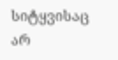სიტყვისაც არ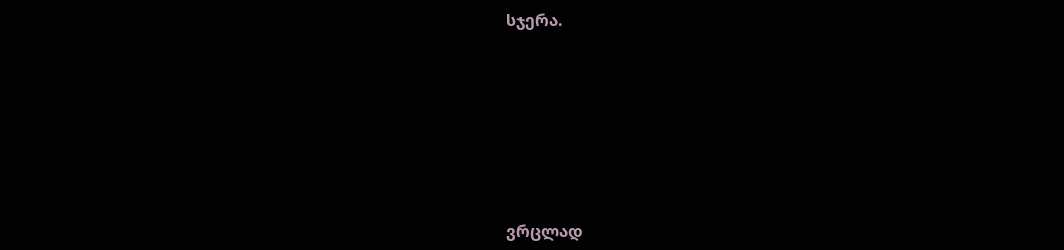სჯერა.







ვრცლად